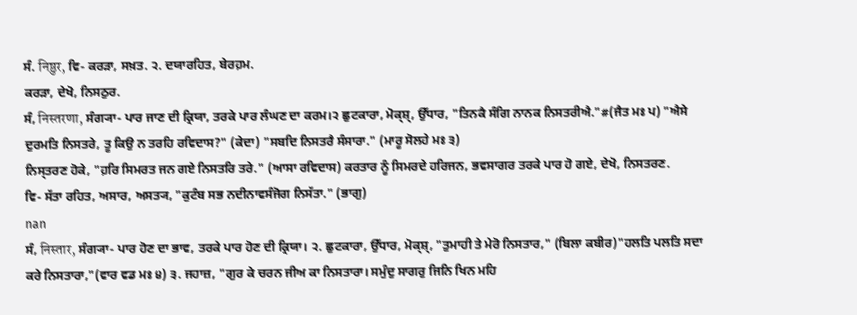ਸੰ. निष्ठुर, ਵਿ- ਕਰੜਾ, ਸਖ਼ਤ. ੨. ਦਯਾਰਹਿਤ, ਬੇਰਹ਼ਮ.
ਕਰੜਾ, ਦੇਖੋ, ਨਿਸਠੁਰ.
ਸੰ, निस्तरणा, ਸੰਗ੍ਯਾ- ਪਾਰ ਜਾਣ ਦੀ ਕ੍ਰਿਯਾ, ਤਰਕੇ ਪਾਰ ਲੰਘਣ ਦਾ ਕਰਮ।੨ ਛੁਟਕਾਰਾ, ਮੋਕ੍ਸ਼੍, ਉੱਧਾਰ, "ਤਿਨਕੈ ਸੰਗਿ ਨਾਨਕ ਨਿਸਤਰੀਐ."#(ਜੈਤ ਮਃ ਪ) "ਐਸੇ ਦੁਰਮਤਿ ਨਿਸਤਰੇ, ਤੂ ਕਿਉ ਨ ਤਰਹਿ ਰਵਿਦਾਸ?" (ਕੇਦਾ) "ਸਬਦਿ ਨਿਸਤਰੈ ਸੰਸਾਰਾ." (ਮਾਰੂ ਸੋਲਹੇ ਮਃ ੩)
ਨਿਸ੍ਤਰਣ ਹੋਕੇ, "ਹ਼ਰਿ ਸਿਮਰਤ ਜਨ ਗਏ ਨਿਸਤਰਿ ਤਰੇ." (ਆਸਾ ਰਵਿਦਾਸ) ਕਰਤਾਰ ਨੂੰ ਸਿਮਰਦੇ ਹਰਿਜਨ, ਭਵਸਾਗਰ ਤਰਕੇ ਪਾਰ ਹੋ ਗਏ, ਦੇਖੋ, ਨਿਸਤਰਣ.
ਵਿ- ਸੱਤਾ ਰਹਿਤ, ਅਸਾਰ, ਅਸਤ੍ਯ, "ਕੁਟੰਬ ਸਭ ਨਦੀਨਾਵਸੰਜੋਗ ਨਿਸੱਤਾ." (ਭਾਗੁ)
nan
ਸੰ, निस्तार, ਸੰਗ੍ਯਾ- ਪਾਰ ਹੋਣ ਦਾ ਭਾਵ, ਤਰਕੇ ਪਾਰ ਹੋਣ ਦੀ ਕ੍ਰਿਯਾ। ੨. ਛੁਟਕਾਰਾ, ਉੱਧਾਰ, ਮੋਕ੍ਸ਼੍, "ਤੁਮਾਹੀ ਤੇ ਮੇਰੋ ਨਿਸਤਾਰ," (ਬਿਲਾ ਕਬੀਰ)"ਹਲਤਿ ਪਲਤਿ ਸਦਾ ਕਰੇ ਨਿਸਤਾਰਾ,"(ਵਾਰ ਵਡ ਮਃ ੪) ੩. ਜਹਾਜ਼, "ਗੁਰ ਕੇ ਚਰਨ ਜੀਅ ਕਾ ਨਿਸਤਾਰਾ। ਸਮੁੰਦੁ ਸਾਗਰੁ ਜਿਨਿ ਖਿਨ ਮਹਿ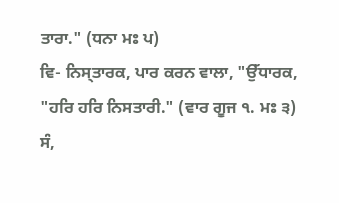ਤਾਰਾ." (ਧਨਾ ਮਃ ਪ)
ਵਿ- ਨਿਸ੍ਤਾਰਕ, ਪਾਰ ਕਰਨ ਵਾਲਾ, "ਉੱਧਾਰਕ, "ਹਰਿ ਹਰਿ ਨਿਸਤਾਰੀ." (ਵਾਰ ਗੂਜ ੧. ਮਃ ੩)
ਸੰ,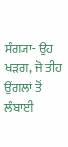ਸੰਗ੍ਯਾ- ਉਹ ਖੜਗ, ਜੋ ਤੀਹ ਉਂਗਲਾਂ ਤੋਂ ਲੰਬਾਈ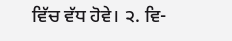ਵਿੱਚ ਵੱਧ ਹੋਵੇ। ੨. ਵਿ-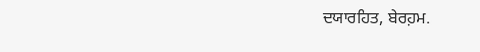ਦਯਾਰਹਿਤ, ਬੇਰਹ਼ਮ.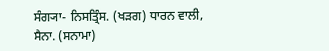ਸੰਗ੍ਯਾ- ਨਿਸਤ੍ਰਿੰਸ. (ਖੜਗ) ਧਾਰਨ ਵਾਲੀ, ਸੈਨਾ. (ਸਨਾਮਾ)